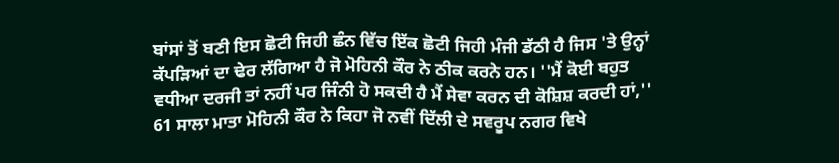ਬਾਂਸਾਂ ਤੋਂ ਬਣੀ ਇਸ ਛੋਟੀ ਜਿਹੀ ਛੰਨ ਵਿੱਚ ਇੱਕ ਛੋਟੀ ਜਿਹੀ ਮੰਜੀ ਡੱਠੀ ਹੈ ਜਿਸ 'ਤੇ ਉਨ੍ਹਾਂ ਕੱਪੜਿਆਂ ਦਾ ਢੇਰ ਲੱਗਿਆ ਹੈ ਜੋ ਮੋਹਿਨੀ ਕੌਰ ਨੇ ਠੀਕ ਕਰਨੇ ਹਨ। ''ਮੈਂ ਕੋਈ ਬਹੁਤ ਵਧੀਆ ਦਰਜੀ ਤਾਂ ਨਹੀਂ ਪਰ ਜਿੰਨੀ ਹੋ ਸਕਦੀ ਹੈ ਮੈਂ ਸੇਵਾ ਕਰਨ ਦੀ ਕੋਸ਼ਿਸ਼ ਕਰਦੀ ਹਾਂ,'' 61 ਸਾਲਾ ਮਾਤਾ ਮੋਹਿਨੀ ਕੌਰ ਨੇ ਕਿਹਾ ਜੋ ਨਵੀਂ ਦਿੱਲੀ ਦੇ ਸਵਰੂਪ ਨਗਰ ਵਿਖੇ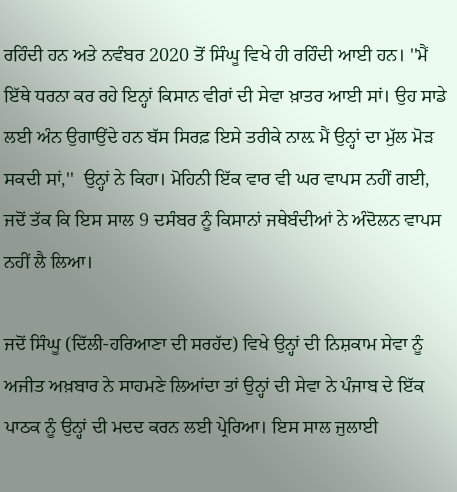ਰਹਿੰਦੀ ਹਨ ਅਤੇ ਨਵੰਬਰ 2020 ਤੋਂ ਸਿੰਘੂ ਵਿਖੇ ਹੀ ਰਹਿੰਦੀ ਆਈ ਹਨ। ''ਮੈਂ ਇੱਥੇ ਧਰਨਾ ਕਰ ਰਹੇ ਇਨ੍ਹਾਂ ਕਿਸਾਨ ਵੀਰਾਂ ਦੀ ਸੇਵਾ ਖ਼ਾਤਰ ਆਈ ਸਾਂ। ਉਹ ਸਾਡੇ ਲਈ ਅੰਨ ਉਗਾਉਂਦੇ ਹਨ ਬੱਸ ਸਿਰਫ਼ ਇਸੇ ਤਰੀਕੇ ਨਾਲ਼ ਮੈਂ ਉਨ੍ਹਾਂ ਦਾ ਮੁੱਲ ਮੋੜ ਸਕਦੀ ਸਾਂ,''  ਉਨ੍ਹਾਂ ਨੇ ਕਿਹਾ। ਮੋਹਿਨੀ ਇੱਕ ਵਾਰ ਵੀ ਘਰ ਵਾਪਸ ਨਹੀਂ ਗਈ, ਜਦੋਂ ਤੱਕ ਕਿ ਇਸ ਸਾਲ 9 ਦਸੰਬਰ ਨੂੰ ਕਿਸਾਨਾਂ ਜਥੇਬੰਦੀਆਂ ਨੇ ਅੰਦੋਲਨ ਵਾਪਸ ਨਹੀਂ ਲੈ ਲਿਆ।

ਜਦੋਂ ਸਿੰਘੂ (ਦਿੱਲੀ-ਹਰਿਆਣਾ ਦੀ ਸਰਹੱਦ) ਵਿਖੇ ਉਨ੍ਹਾਂ ਦੀ ਨਿਸ਼ਕਾਮ ਸੇਵਾ ਨੂੰ ਅਜੀਤ ਅਖ਼ਬਾਰ ਨੇ ਸਾਹਮਣੇ ਲਿਆਂਦਾ ਤਾਂ ਉਨ੍ਹਾਂ ਦੀ ਸੇਵਾ ਨੇ ਪੰਜਾਬ ਦੇ ਇੱਕ ਪਾਠਕ ਨੂੰ ਉਨ੍ਹਾਂ ਦੀ ਮਦਦ ਕਰਨ ਲਈ ਪ੍ਰੇਰਿਆ। ਇਸ ਸਾਲ ਜੁਲਾਈ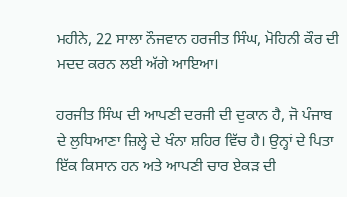ਮਹੀਨੇ, 22 ਸਾਲਾ ਨੌਜਵਾਨ ਹਰਜੀਤ ਸਿੰਘ, ਮੋਹਿਨੀ ਕੌਰ ਦੀ ਮਦਦ ਕਰਨ ਲਈ ਅੱਗੇ ਆਇਆ।

ਹਰਜੀਤ ਸਿੰਘ ਦੀ ਆਪਣੀ ਦਰਜੀ ਦੀ ਦੁਕਾਨ ਹੈ, ਜੋ ਪੰਜਾਬ ਦੇ ਲੁਧਿਆਣਾ ਜ਼ਿਲ੍ਹੇ ਦੇ ਖੰਨਾ ਸ਼ਹਿਰ ਵਿੱਚ ਹੈ। ਉਨ੍ਹਾਂ ਦੇ ਪਿਤਾ ਇੱਕ ਕਿਸਾਨ ਹਨ ਅਤੇ ਆਪਣੀ ਚਾਰ ਏਕੜ ਦੀ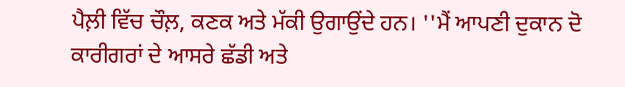ਪੈਲ਼ੀ ਵਿੱਚ ਚੌਲ਼, ਕਣਕ ਅਤੇ ਮੱਕੀ ਉਗਾਉਂਦੇ ਹਨ। ''ਮੈਂ ਆਪਣੀ ਦੁਕਾਨ ਦੋ ਕਾਰੀਗਰਾਂ ਦੇ ਆਸਰੇ ਛੱਡੀ ਅਤੇ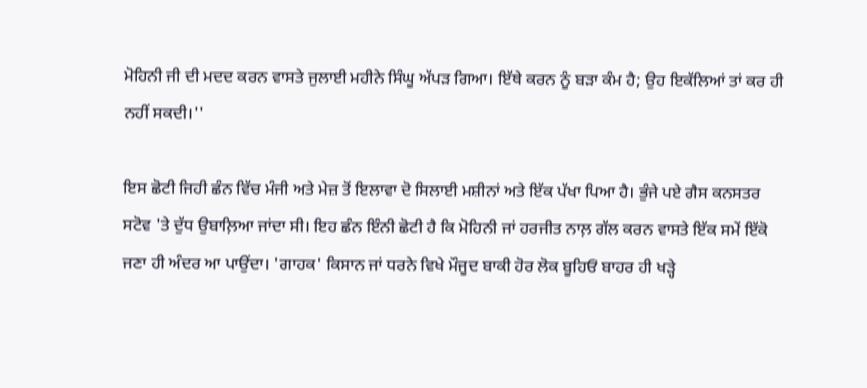ਮੋਹਿਨੀ ਜੀ ਦੀ ਮਦਦ ਕਰਨ ਵਾਸਤੇ ਜੁਲਾਈ ਮਹੀਨੇ ਸਿੰਘੂ ਅੱਪੜ ਗਿਆ। ਇੱਥੇ ਕਰਨ ਨੂੰ ਬੜਾ ਕੰਮ ਹੈ; ਉਹ ਇਕੱਲਿਆਂ ਤਾਂ ਕਰ ਹੀ ਨਹੀਂ ਸਕਦੀ।''

ਇਸ ਛੋਟੀ ਜਿਹੀ ਛੰਨ ਵਿੱਚ ਮੰਜੀ ਅਤੇ ਮੇਜ਼ ਤੋਂ ਇਲਾਵਾ ਦੋ ਸਿਲਾਈ ਮਸ਼ੀਨਾਂ ਅਤੇ ਇੱਕ ਪੱਖਾ ਪਿਆ ਹੈ। ਭੁੰਜੇ ਪਏ ਗੈਸ ਕਨਸਤਰ ਸਟੋਵ 'ਤੇ ਦੁੱਧ ਉਬਾਲ਼ਿਆ ਜਾਂਦਾ ਸੀ। ਇਹ ਛੰਨ ਇੰਨੀ ਛੋਟੀ ਹੈ ਕਿ ਮੋਹਿਨੀ ਜਾਂ ਹਰਜੀਤ ਨਾਲ਼ ਗੱਲ ਕਰਨ ਵਾਸਤੇ ਇੱਕ ਸਮੇਂ ਇੱਕੋ ਜਣਾ ਹੀ ਅੰਦਰ ਆ ਪਾਉਂਦਾ। 'ਗਾਹਕ' ਕਿਸਾਨ ਜਾਂ ਧਰਨੇ ਵਿਖੇ ਮੌਜੂਦ ਬਾਕੀ ਹੋਰ ਲੋਕ ਬੂਹਿਓਂ ਬਾਹਰ ਹੀ ਖੜ੍ਹੇ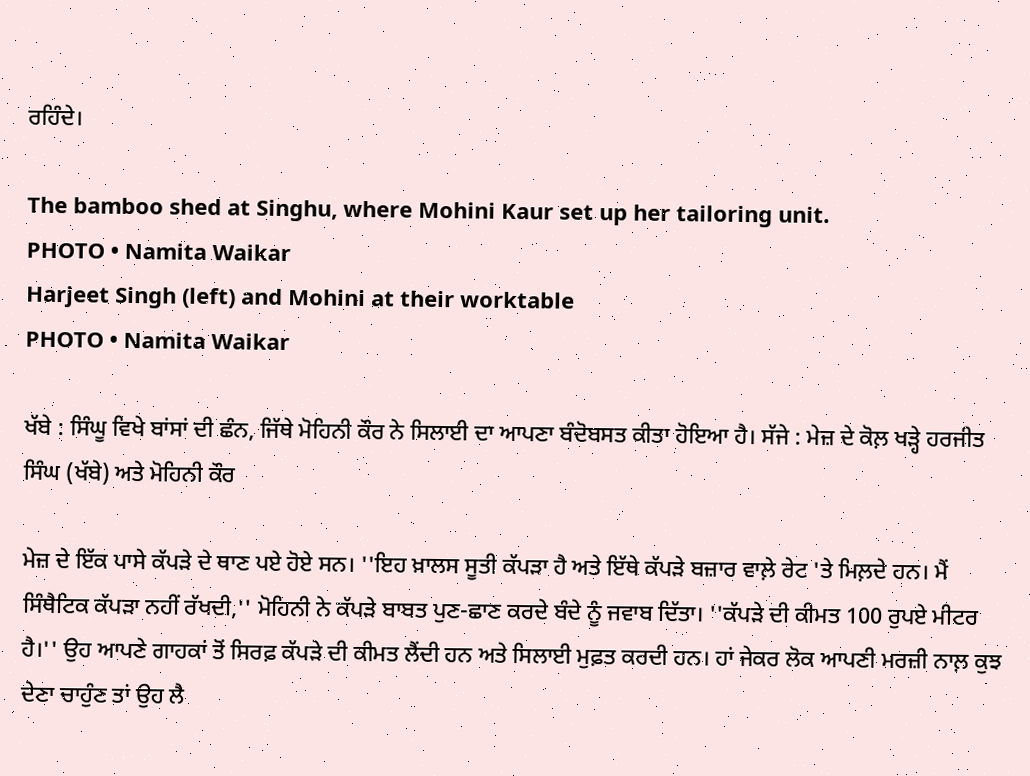ਰਹਿੰਦੇ।

The bamboo shed at Singhu, where Mohini Kaur set up her tailoring unit.
PHOTO • Namita Waikar
Harjeet Singh (left) and Mohini at their worktable
PHOTO • Namita Waikar

ਖੱਬੇ : ਸਿੰਘੂ ਵਿਖੇ ਬਾਂਸਾਂ ਦੀ ਛੰਨ, ਜਿੱਥੇ ਮੋਹਿਨੀ ਕੌਰ ਨੇ ਸਿਲਾਈ ਦਾ ਆਪਣਾ ਬੰਦੋਬਸਤ ਕੀਤਾ ਹੋਇਆ ਹੈ। ਸੱਜੇ : ਮੇਜ਼ ਦੇ ਕੋਲ਼ ਖੜ੍ਹੇ ਹਰਜੀਤ ਸਿੰਘ (ਖੱਬੇ) ਅਤੇ ਮੋਹਿਨੀ ਕੌਰ

ਮੇਜ਼ ਦੇ ਇੱਕ ਪਾਸੇ ਕੱਪੜੇ ਦੇ ਥਾਣ ਪਏ ਹੋਏ ਸਨ। ''ਇਹ ਖ਼ਾਲਸ ਸੂਤੀ ਕੱਪੜਾ ਹੈ ਅਤੇ ਇੱਥੇ ਕੱਪੜੇ ਬਜ਼ਾਰ ਵਾਲ਼ੇ ਰੇਟ 'ਤੇ ਮਿਲ਼ਦੇ ਹਨ। ਮੈਂ ਸਿੰਥੈਟਿਕ ਕੱਪੜਾ ਨਹੀਂ ਰੱਖਦੀ,'' ਮੋਹਿਨੀ ਨੇ ਕੱਪੜੇ ਬਾਬਤ ਪੁਣ-ਛਾਣ ਕਰਦੇ ਬੰਦੇ ਨੂੰ ਜਵਾਬ ਦਿੱਤਾ। ''ਕੱਪੜੇ ਦੀ ਕੀਮਤ 100 ਰੁਪਏ ਮੀਟਰ ਹੈ।'' ਉਹ ਆਪਣੇ ਗਾਹਕਾਂ ਤੋਂ ਸਿਰਫ਼ ਕੱਪੜੇ ਦੀ ਕੀਮਤ ਲੈਂਦੀ ਹਨ ਅਤੇ ਸਿਲਾਈ ਮੁਫ਼ਤ ਕਰਦੀ ਹਨ। ਹਾਂ ਜੇਕਰ ਲੋਕ ਆਪਣੀ ਮਰਜ਼ੀ ਨਾਲ਼ ਕੁਝ ਦੇਣਾ ਚਾਹੁੰਣ ਤਾਂ ਉਹ ਲੈ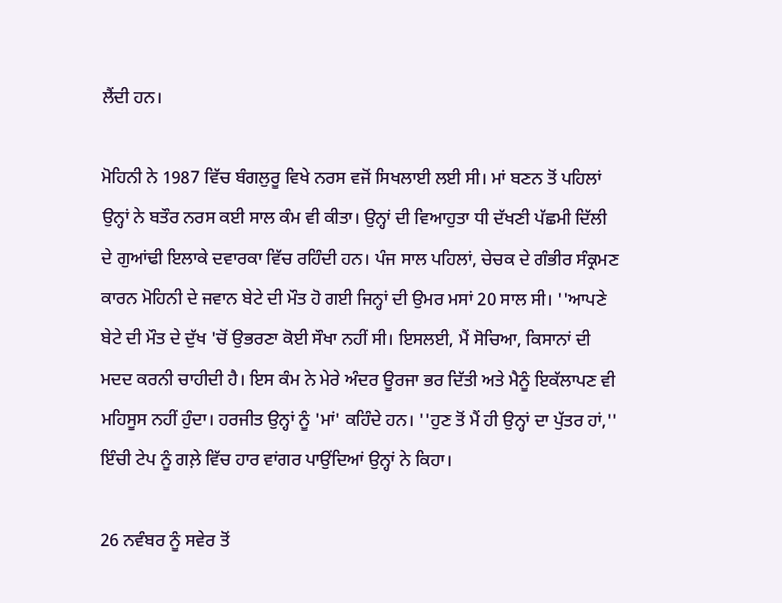ਲੈਂਦੀ ਹਨ।

ਮੋਹਿਨੀ ਨੇ 1987 ਵਿੱਚ ਬੰਗਲੁਰੂ ਵਿਖੇ ਨਰਸ ਵਜੋਂ ਸਿਖਲਾਈ ਲਈ ਸੀ। ਮਾਂ ਬਣਨ ਤੋਂ ਪਹਿਲਾਂ ਉਨ੍ਹਾਂ ਨੇ ਬਤੌਰ ਨਰਸ ਕਈ ਸਾਲ ਕੰਮ ਵੀ ਕੀਤਾ। ਉਨ੍ਹਾਂ ਦੀ ਵਿਆਹੁਤਾ ਧੀ ਦੱਖਣੀ ਪੱਛਮੀ ਦਿੱਲੀ ਦੇ ਗੁਆਂਢੀ ਇਲਾਕੇ ਦਵਾਰਕਾ ਵਿੱਚ ਰਹਿੰਦੀ ਹਨ। ਪੰਜ ਸਾਲ ਪਹਿਲਾਂ, ਚੇਚਕ ਦੇ ਗੰਭੀਰ ਸੰਕ੍ਰਮਣ ਕਾਰਨ ਮੋਹਿਨੀ ਦੇ ਜਵਾਨ ਬੇਟੇ ਦੀ ਮੌਤ ਹੋ ਗਈ ਜਿਨ੍ਹਾਂ ਦੀ ਉਮਰ ਮਸਾਂ 20 ਸਾਲ ਸੀ। ''ਆਪਣੇ ਬੇਟੇ ਦੀ ਮੌਤ ਦੇ ਦੁੱਖ 'ਚੋਂ ਉਭਰਣਾ ਕੋਈ ਸੌਖਾ ਨਹੀਂ ਸੀ। ਇਸਲਈ, ਮੈਂ ਸੋਚਿਆ, ਕਿਸਾਨਾਂ ਦੀ ਮਦਦ ਕਰਨੀ ਚਾਹੀਦੀ ਹੈ। ਇਸ ਕੰਮ ਨੇ ਮੇਰੇ ਅੰਦਰ ਊਰਜਾ ਭਰ ਦਿੱਤੀ ਅਤੇ ਮੈਨੂੰ ਇਕੱਲਾਪਣ ਵੀ ਮਹਿਸੂਸ ਨਹੀਂ ਹੁੰਦਾ। ਹਰਜੀਤ ਉਨ੍ਹਾਂ ਨੂੰ 'ਮਾਂ' ਕਹਿੰਦੇ ਹਨ। ''ਹੁਣ ਤੋਂ ਮੈਂ ਹੀ ਉਨ੍ਹਾਂ ਦਾ ਪੁੱਤਰ ਹਾਂ,'' ਇੰਚੀ ਟੇਪ ਨੂੰ ਗਲ਼ੇ ਵਿੱਚ ਹਾਰ ਵਾਂਗਰ ਪਾਉਂਦਿਆਂ ਉਨ੍ਹਾਂ ਨੇ ਕਿਹਾ।

26 ਨਵੰਬਰ ਨੂੰ ਸਵੇਰ ਤੋਂ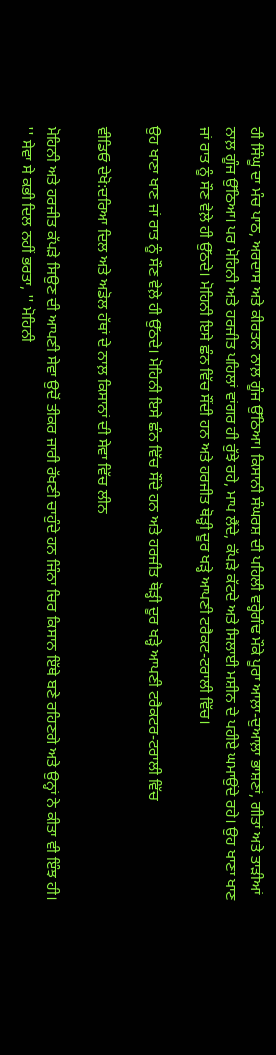ਹੀ ਸਿੰਘੂ ਦਾ ਮੰਚ ਪਾਠ, ਅਰਦਾਸ ਅਤੇ ਕੀਰਤਨ ਨਾਲ਼ ਗੂੰਜ ਉੱਠਿਆ। ਕਿਸਾਨੀ ਸੰਘਰਸ਼ ਦੀ ਪਹਿਲੀ ਵਰ੍ਹੇਗੰਢ ਮੌਕੇ ਪੂਰਾ ਆਲ਼ਾ-ਦੁਆਲ਼ਾ ਭਾਸ਼ਣਾਂ, ਗੀਤਾਂ ਅਤੇ ਤਾੜੀਆਂ ਨਾਲ਼ ਗੂੰਜ ਉੱਠਿਆ। ਪਰ ਮੋਹਿਨੀ ਅਤੇ ਹਰਜੀਤ ਪਹਿਲਾਂ ਵਾਂਗਰ ਹੀ ਰੁੱਝੇ ਰਹੇ, ਮਾਪ ਲੈਂਦੇ, ਕੱਪੜੇ ਕੱਟਦੇ ਅਤੇ ਸਿਲਾਈ ਮਸ਼ੀਨ ਦੇ ਪਹੀਏ ਘਮਾਉਂਦੇ ਰਹੇ। ਉਹ ਖਾਣਾ ਖਾਣ ਜਾਂ ਰਾਤ ਨੂੰ ਸੌਣ ਵੇਲ਼ੇ ਹੀ ਉੱਠਦੇ। ਮੋਹਿਨੀ ਇਸੇ ਛੰਨ ਵਿੱਚ ਸੌਂਦੀ ਹਨ ਅਤੇ ਹਰਜੀਤ ਥੋੜ੍ਹੀ ਦੂਰ ਖੜ੍ਹੇ ਆਪਣੀ ਟਰੈਕਟ-ਟਰਾਲੀ ਵਿੱਚ।

ਉਹ ਖਾਣਾ ਖਾਣ ਜਾਂ ਰਾਤ ਨੂੰ ਸੌਣ ਵੇਲ਼ੇ ਹੀ ਉੱਠਦੇ। ਮੋਹਿਨੀ ਇਸੇ ਛੰਨ ਵਿੱਚ ਸੌਂਦੇ ਹਨ ਅਤੇ ਹਰਜੀਤ ਥੋੜ੍ਹੀ ਦੂਰ ਖੜ੍ਹੇ ਆਪਣੀ ਟਰੈਕਟਰ-ਟਰਾਲੀ ਵਿੱਚ

ਵੀਡਿਓ ਦੇਖੋ:ਦਰਿਆ ਦਿਲ ਅਤੇ ਅਡੋਲ ਹੱਥਾਂ ਦੇ ਨਾਲ਼ ਕਿਸਾਨਾਂ ਦੀ ਸੇਵਾ ਵਿੱਚ ਲੀਨ

ਮੋਹਿਨੀ ਅਤੇ ਹਰਜੀਤ ਕੱਪੜੇ ਸਿਉਣ ਦੀ ਆਪਣੀ ਸੇਵਾ ਉਦੋਂ ਤੀਕਰ ਜਾਰੀ ਰੱਖਣੀ ਚਾਹੁੰਦੇ ਹਨ ਜਿੰਨਾ ਚਿਰ ਕਿਸਾਨ ਇੱਥੇ ਬਣੇ ਰਹਿਣਗੇ ਅਤੇ ਉਨ੍ਹਾਂ ਨੇ ਕੀਤਾ ਵੀ ਇੰਝ ਹੀ। '' ਸੇਵਾ ਸੇ ਕਭੀ ਦਿਲ ਨਹੀਂ ਭਰਤਾ, '' ਮੋਹਿਨੀ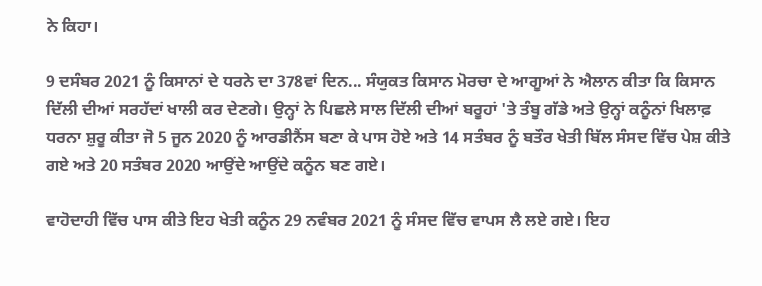ਨੇ ਕਿਹਾ।

9 ਦਸੰਬਰ 2021 ਨੂੰ ਕਿਸਾਨਾਂ ਦੇ ਧਰਨੇ ਦਾ 378ਵਾਂ ਦਿਨ... ਸੰਯੁਕਤ ਕਿਸਾਨ ਮੋਰਚਾ ਦੇ ਆਗੂਆਂ ਨੇ ਐਲਾਨ ਕੀਤਾ ਕਿ ਕਿਸਾਨ ਦਿੱਲੀ ਦੀਆਂ ਸਰਹੱਦਾਂ ਖਾਲੀ ਕਰ ਦੇਣਗੇ। ਉਨ੍ਹਾਂ ਨੇ ਪਿਛਲੇ ਸਾਲ ਦਿੱਲੀ ਦੀਆਂ ਬਰੂਹਾਂ 'ਤੇ ਤੰਬੂ ਗੱਡੇ ਅਤੇ ਉਨ੍ਹਾਂ ਕਨੂੰਨਾਂ ਖਿਲਾਫ਼ ਧਰਨਾ ਸ਼ੁਰੂ ਕੀਤਾ ਜੋ 5 ਜੂਨ 2020 ਨੂੰ ਆਰਡੀਨੈਂਸ ਬਣਾ ਕੇ ਪਾਸ ਹੋਏ ਅਤੇ 14 ਸਤੰਬਰ ਨੂੰ ਬਤੌਰ ਖੇਤੀ ਬਿੱਲ ਸੰਸਦ ਵਿੱਚ ਪੇਸ਼ ਕੀਤੇ ਗਏ ਅਤੇ 20 ਸਤੰਬਰ 2020 ਆਉਂਦੇ ਆਉਂਦੇ ਕਨੂੰਨ ਬਣ ਗਏ।

ਵਾਹੋਦਾਹੀ ਵਿੱਚ ਪਾਸ ਕੀਤੇ ਇਹ ਖੇਤੀ ਕਨੂੰਨ 29 ਨਵੰਬਰ 2021 ਨੂੰ ਸੰਸਦ ਵਿੱਚ ਵਾਪਸ ਲੈ ਲਏ ਗਏ। ਇਹ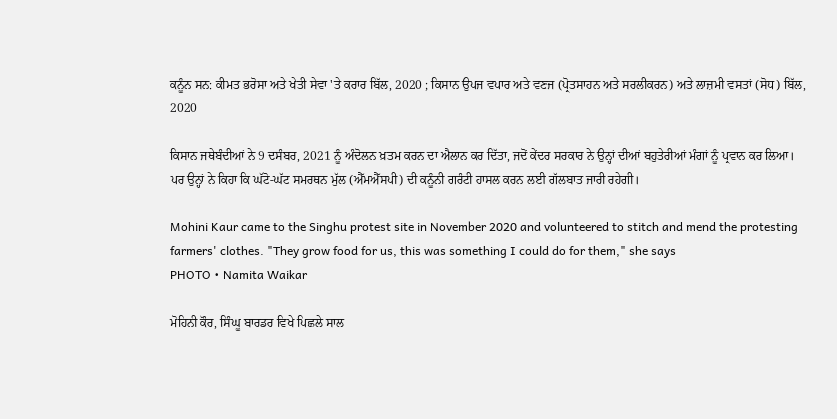ਕਨੂੰਨ ਸਨ: ਕੀਮਤ ਭਰੋਸਾ ਅਤੇ ਖੇਤੀ ਸੇਵਾ 'ਤੇ ਕਰਾਰ ਬਿੱਲ, 2020 ; ਕਿਸਾਨ ਉਪਜ ਵਪਾਰ ਅਤੇ ਵਣਜ (ਪ੍ਰੋਤਸਾਹਨ ਅਤੇ ਸਰਲੀਕਰਨ) ਅਤੇ ਲਾਜ਼ਮੀ ਵਸਤਾਂ (ਸੋਧ) ਬਿੱਲ, 2020

ਕਿਸਾਨ ਜਥੇਬੰਦੀਆਂ ਨੇ 9 ਦਸੰਬਰ, 2021 ਨੂੰ ਅੰਦੋਲਨ ਖ਼ਤਮ ਕਰਨ ਦਾ ਐਲਾਨ ਕਰ ਦਿੱਤਾ, ਜਦੋਂ ਕੇਂਦਰ ਸਰਕਾਰ ਨੇ ਉਨ੍ਹਾਂ ਦੀਆਂ ਬਹੁਤੇਰੀਆਂ ਮੰਗਾਂ ਨੂੰ ਪ੍ਰਵਾਨ ਕਰ ਲਿਆ। ਪਰ ਉਨ੍ਹਾਂ ਨੇ ਕਿਹਾ ਕਿ ਘੱਟੋ-ਘੱਟ ਸਮਰਥਨ ਮੁੱਲ (ਐੱਮਐੱਸਪੀ) ਦੀ ਕਨੂੰਨੀ ਗਰੰਟੀ ਹਾਸਲ ਕਰਨ ਲਈ ਗੱਲਬਾਤ ਜਾਰੀ ਰਹੇਗੀ।

Mohini Kaur came to the Singhu protest site in November 2020 and volunteered to stitch and mend the protesting farmers' clothes. "They grow food for us, this was something I could do for them," she says
PHOTO • Namita Waikar

ਮੋਹਿਨੀ ਕੌਰ, ਸਿੰਘੂ ਬਾਰਡਰ ਵਿਖੇ ਪਿਛਲੇ ਸਾਲ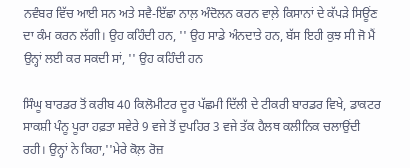ਨਵੰਬਰ ਵਿੱਚ ਆਈ ਸਨ ਅਤੇ ਸਵੈ-ਇੱਛਾ ਨਾਲ਼ ਅੰਦੋਲਨ ਕਰਨ ਵਾਲ਼ੇ ਕਿਸਾਨਾਂ ਦੇ ਕੱਪੜੇ ਸਿਊਂਣ ਦਾ ਕੰਮ ਕਰਨ ਲੱਗੀ। ਉਹ ਕਹਿੰਦੀ ਹਨ, '' ਉਹ ਸਾਡੇ ਅੰਨਦਾਤੇ ਹਨ, ਬੱਸ ਇਹੀ ਕੁਝ ਸੀ ਜੋ ਮੈਂ ਉਨ੍ਹਾਂ ਲਈ ਕਰ ਸਕਦੀ ਸਾਂ, '' ਉਹ ਕਹਿੰਦੀ ਹਨ

ਸਿੰਘੂ ਬਾਰਡਰ ਤੋਂ ਕਰੀਬ 40 ਕਿਲੋਮੀਟਰ ਦੂਰ ਪੱਛਮੀ ਦਿੱਲੀ ਦੇ ਟੀਕਰੀ ਬਾਰਡਰ ਵਿਖੇ, ਡਾਕਟਰ ਸਾਕਸ਼ੀ ਪੰਨੂ ਪੂਰਾ ਹਫ਼ਤਾ ਸਵੇਰੇ 9 ਵਜੇ ਤੋਂ ਦੁਪਹਿਰ 3 ਵਜੇ ਤੱਕ ਹੈਲਥ ਕਲੀਨਿਕ ਚਲਾਉਂਦੀ ਰਹੀ। ਉਨ੍ਹਾਂ ਨੇ ਕਿਹਾ,''ਮੇਰੇ ਕੋਲ਼ ਰੋਜ਼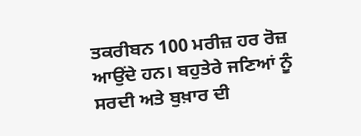ਤਕਰੀਬਨ 100 ਮਰੀਜ਼ ਹਰ ਰੋਜ਼ ਆਉਂਦੇ ਹਨ। ਬਹੁਤੇਰੇ ਜਣਿਆਂ ਨੂੰ ਸਰਦੀ ਅਤੇ ਬੁਖ਼ਾਰ ਦੀ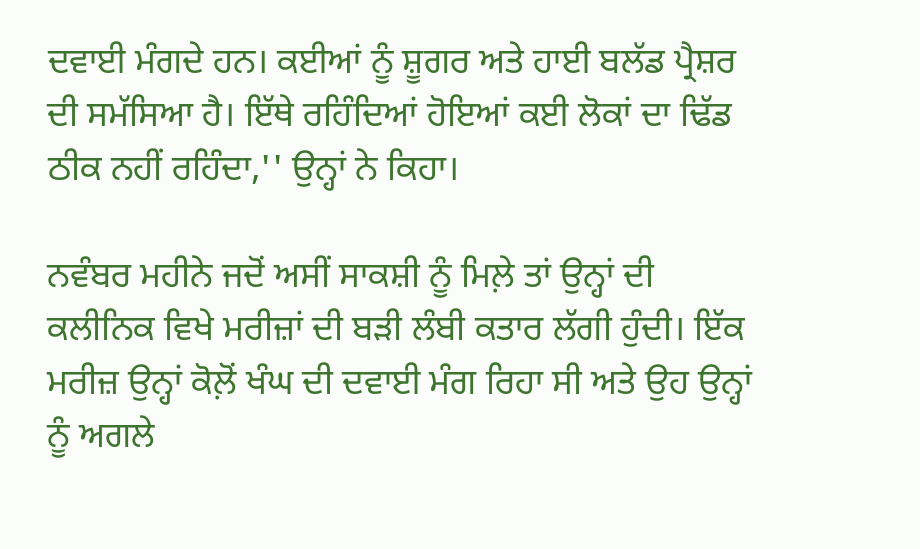ਦਵਾਈ ਮੰਗਦੇ ਹਨ। ਕਈਆਂ ਨੂੰ ਸ਼ੂਗਰ ਅਤੇ ਹਾਈ ਬਲੱਡ ਪ੍ਰੈਸ਼ਰ ਦੀ ਸਮੱਸਿਆ ਹੈ। ਇੱਥੇ ਰਹਿੰਦਿਆਂ ਹੋਇਆਂ ਕਈ ਲੋਕਾਂ ਦਾ ਢਿੱਡ ਠੀਕ ਨਹੀਂ ਰਹਿੰਦਾ,'' ਉਨ੍ਹਾਂ ਨੇ ਕਿਹਾ।

ਨਵੰਬਰ ਮਹੀਨੇ ਜਦੋਂ ਅਸੀਂ ਸਾਕਸ਼ੀ ਨੂੰ ਮਿਲ਼ੇ ਤਾਂ ਉਨ੍ਹਾਂ ਦੀ ਕਲੀਨਿਕ ਵਿਖੇ ਮਰੀਜ਼ਾਂ ਦੀ ਬੜੀ ਲੰਬੀ ਕਤਾਰ ਲੱਗੀ ਹੁੰਦੀ। ਇੱਕ ਮਰੀਜ਼ ਉਨ੍ਹਾਂ ਕੋਲ਼ੋਂ ਖੰਘ ਦੀ ਦਵਾਈ ਮੰਗ ਰਿਹਾ ਸੀ ਅਤੇ ਉਹ ਉਨ੍ਹਾਂ ਨੂੰ ਅਗਲੇ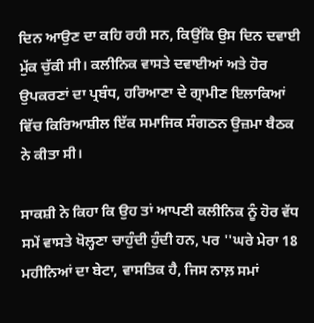ਦਿਨ ਆਉਣ ਦਾ ਕਹਿ ਰਹੀ ਸਨ, ਕਿਉਂਕਿ ਉਸ ਦਿਨ ਦਵਾਈ ਮੁੱਕ ਚੁੱਕੀ ਸੀ। ਕਲੀਨਿਕ ਵਾਸਤੇ ਦਵਾਈਆਂ ਅਤੇ ਹੋਰ ਉਪਕਰਣਾਂ ਦਾ ਪ੍ਰਬੰਧ, ਹਰਿਆਣਾ ਦੇ ਗ੍ਰਾਮੀਣ ਇਲਾਕਿਆਂ ਵਿੱਚ ਕਿਰਿਆਸ਼ੀਲ ਇੱਕ ਸਮਾਜਿਕ ਸੰਗਠਨ ਉਜ਼ਮਾ ਬੈਠਕ ਨੇ ਕੀਤਾ ਸੀ।

ਸਾਕਸ਼ੀ ਨੇ ਕਿਹਾ ਕਿ ਉਹ ਤਾਂ ਆਪਣੀ ਕਲੀਨਿਕ ਨੂੰ ਹੋਰ ਵੱਧ ਸਮੇਂ ਵਾਸਤੇ ਖੋਲ੍ਹਣਾ ਚਾਹੁੰਦੀ ਹੁੰਦੀ ਹਨ, ਪਰ ''ਘਰੇ ਮੇਰਾ 18 ਮਹੀਨਿਆਂ ਦਾ ਬੇਟਾ, ਵਾਸਤਿਕ ਹੈ, ਜਿਸ ਨਾਲ਼ ਸਮਾਂ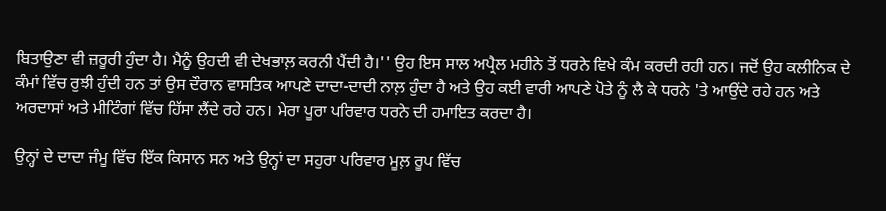ਬਿਤਾਉਣਾ ਵੀ ਜ਼ਰੂਰੀ ਹੁੰਦਾ ਹੈ। ਮੈਨੂੰ ਉਹਦੀ ਵੀ ਦੇਖਭਾਲ਼ ਕਰਨੀ ਪੈਂਦੀ ਹੈ।'' ਉਹ ਇਸ ਸਾਲ ਅਪ੍ਰੈਲ ਮਹੀਨੇ ਤੋਂ ਧਰਨੇ ਵਿਖੇ ਕੰਮ ਕਰਦੀ ਰਹੀ ਹਨ। ਜਦੋਂ ਉਹ ਕਲੀਨਿਕ ਦੇ ਕੰਮਾਂ ਵਿੱਚ ਰੁਝੀ ਹੁੰਦੀ ਹਨ ਤਾਂ ਉਸ ਦੌਰਾਨ ਵਾਸਤਿਕ ਆਪਣੇ ਦਾਦਾ-ਦਾਦੀ ਨਾਲ਼ ਹੁੰਦਾ ਹੈ ਅਤੇ ਉਹ ਕਈ ਵਾਰੀ ਆਪਣੇ ਪੋਤੇ ਨੂੰ ਲੈ ਕੇ ਧਰਨੇ 'ਤੇ ਆਉਂਦੇ ਰਹੇ ਹਨ ਅਤੇ ਅਰਦਾਸਾਂ ਅਤੇ ਮੀਟਿੰਗਾਂ ਵਿੱਚ ਹਿੱਸਾ ਲੈਂਦੇ ਰਹੇ ਹਨ। ਮੇਰਾ ਪੂਰਾ ਪਰਿਵਾਰ ਧਰਨੇ ਦੀ ਹਮਾਇਤ ਕਰਦਾ ਹੈ।

ਉਨ੍ਹਾਂ ਦੇ ਦਾਦਾ ਜੰਮੂ ਵਿੱਚ ਇੱਕ ਕਿਸਾਨ ਸਨ ਅਤੇ ਉਨ੍ਹਾਂ ਦਾ ਸਹੁਰਾ ਪਰਿਵਾਰ ਮੂਲ਼ ਰੂਪ ਵਿੱਚ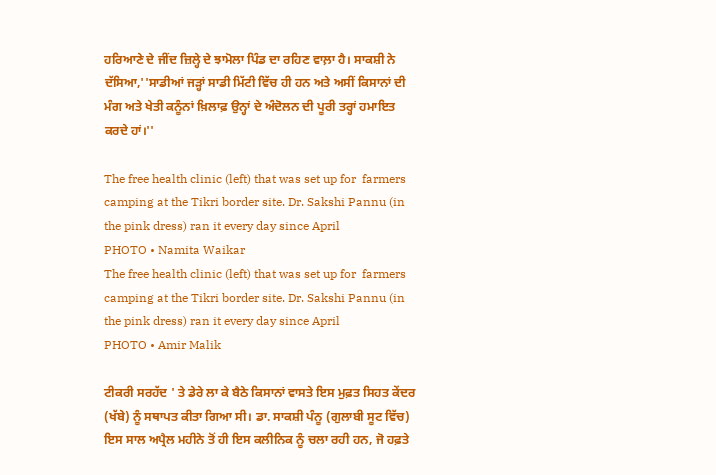ਹਰਿਆਣੇ ਦੇ ਜੀਂਦ ਜ਼ਿਲ੍ਹੇ ਦੇ ਝਾਮੋਲਾ ਪਿੰਡ ਦਾ ਰਹਿਣ ਵਾਲ਼ਾ ਹੈ। ਸਾਕਸ਼ੀ ਨੇ ਦੱਸਿਆ,''ਸਾਡੀਆਂ ਜੜ੍ਹਾਂ ਸਾਡੀ ਮਿੱਟੀ ਵਿੱਚ ਹੀ ਹਨ ਅਤੇ ਅਸੀਂ ਕਿਸਾਨਾਂ ਦੀ ਮੰਗ ਅਤੇ ਖੇਤੀ ਕਨੂੰਨਾਂ ਖ਼ਿਲਾਫ਼ ਉਨ੍ਹਾਂ ਦੇ ਅੰਦੋਲਨ ਦੀ ਪੂਰੀ ਤਰ੍ਹਾਂ ਹਮਾਇਤ ਕਰਦੇ ਹਾਂ।''

The free health clinic (left) that was set up for  farmers camping at the Tikri border site. Dr. Sakshi Pannu (in the pink dress) ran it every day since April
PHOTO • Namita Waikar
The free health clinic (left) that was set up for  farmers camping at the Tikri border site. Dr. Sakshi Pannu (in the pink dress) ran it every day since April
PHOTO • Amir Malik

ਟੀਕਰੀ ਸਰਹੱਦ ' ਤੇ ਡੇਰੇ ਲਾ ਕੇ ਬੈਠੇ ਕਿਸਾਨਾਂ ਵਾਸਤੇ ਇਸ ਮੁਫ਼ਤ ਸਿਹਤ ਕੇਂਦਰ (ਖੱਬੇ) ਨੂੰ ਸਥਾਪਤ ਕੀਤਾ ਗਿਆ ਸੀ। ਡਾ. ਸਾਕਸ਼ੀ ਪੰਨੂ (ਗੁਲਾਬੀ ਸੂਟ ਵਿੱਚ) ਇਸ ਸਾਲ ਅਪ੍ਰੈਲ ਮਹੀਨੇ ਤੋਂ ਹੀ ਇਸ ਕਲੀਨਿਕ ਨੂੰ ਚਲਾ ਰਹੀ ਹਨ, ਜੋ ਹਫ਼ਤੇ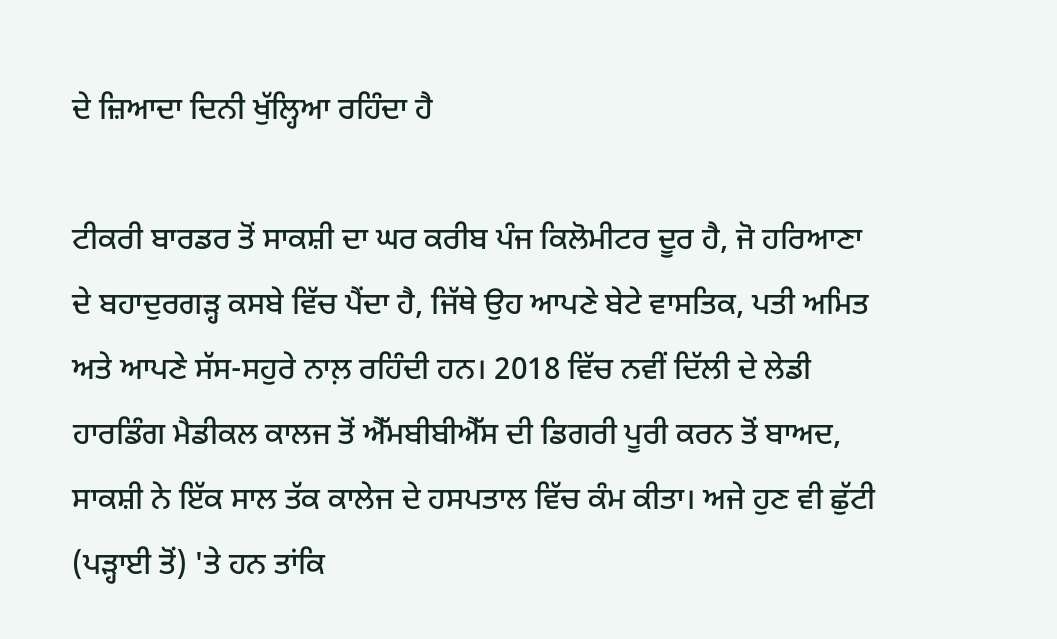ਦੇ ਜ਼ਿਆਦਾ ਦਿਨੀ ਖੁੱਲ੍ਹਿਆ ਰਹਿੰਦਾ ਹੈ

ਟੀਕਰੀ ਬਾਰਡਰ ਤੋਂ ਸਾਕਸ਼ੀ ਦਾ ਘਰ ਕਰੀਬ ਪੰਜ ਕਿਲੋਮੀਟਰ ਦੂਰ ਹੈ, ਜੋ ਹਰਿਆਣਾ ਦੇ ਬਹਾਦੁਰਗੜ੍ਹ ਕਸਬੇ ਵਿੱਚ ਪੈਂਦਾ ਹੈ, ਜਿੱਥੇ ਉਹ ਆਪਣੇ ਬੇਟੇ ਵਾਸਤਿਕ, ਪਤੀ ਅਮਿਤ ਅਤੇ ਆਪਣੇ ਸੱਸ-ਸਹੁਰੇ ਨਾਲ਼ ਰਹਿੰਦੀ ਹਨ। 2018 ਵਿੱਚ ਨਵੀਂ ਦਿੱਲੀ ਦੇ ਲੇਡੀ ਹਾਰਡਿੰਗ ਮੈਡੀਕਲ ਕਾਲਜ ਤੋਂ ਐੱਮਬੀਬੀਐੱਸ ਦੀ ਡਿਗਰੀ ਪੂਰੀ ਕਰਨ ਤੋਂ ਬਾਅਦ, ਸਾਕਸ਼ੀ ਨੇ ਇੱਕ ਸਾਲ ਤੱਕ ਕਾਲੇਜ ਦੇ ਹਸਪਤਾਲ ਵਿੱਚ ਕੰਮ ਕੀਤਾ। ਅਜੇ ਹੁਣ ਵੀ ਛੁੱਟੀ (ਪੜ੍ਹਾਈ ਤੋਂ) 'ਤੇ ਹਨ ਤਾਂਕਿ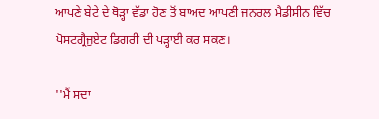ਆਪਣੇ ਬੇਟੇ ਦੇ ਥੋੜ੍ਹਾ ਵੱਡਾ ਹੋਣ ਤੋਂ ਬਾਅਦ ਆਪਣੀ ਜਨਰਲ ਮੈਡੀਸੀਨ ਵਿੱਚ ਪੋਸਟਗ੍ਰੈਜੁਏਟ ਡਿਗਰੀ ਦੀ ਪੜ੍ਹਾਈ ਕਰ ਸਕਣ।

''ਮੈਂ ਸਦਾ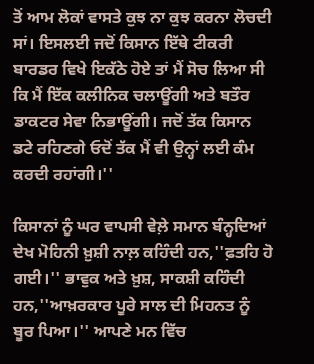ਤੋਂ ਆਮ ਲੋਕਾਂ ਵਾਸਤੇ ਕੁਝ ਨਾ ਕੁਝ ਕਰਨਾ ਲੋਚਦੀ ਸਾਂ। ਇਸਲਈ ਜਦੋਂ ਕਿਸਾਨ ਇੱਥੇ ਟੀਕਰੀ ਬਾਰਡਰ ਵਿਖੇ ਇਕੱਠੇ ਹੋਏ ਤਾਂ ਮੈਂ ਸੋਚ ਲਿਆ ਸੀ ਕਿ ਮੈਂ ਇੱਕ ਕਲੀਨਿਕ ਚਲਾਊਂਗੀ ਅਤੇ ਬਤੌਰ ਡਾਕਟਰ ਸੇਵਾ ਨਿਭਾਊਂਗੀ। ਜਦੋਂ ਤੱਕ ਕਿਸਾਨ ਡਟੇ ਰਹਿਣਗੇ ਓਦੋਂ ਤੱਕ ਮੈਂ ਵੀ ਉਨ੍ਹਾਂ ਲਈ ਕੰਮ ਕਰਦੀ ਰਹਾਂਗੀ।''

ਕਿਸਾਨਾਂ ਨੂੰ ਘਰ ਵਾਪਸੀ ਵੇਲ਼ੇ ਸਮਾਨ ਬੰਨ੍ਹਦਿਆਂ ਦੇਖ ਮੋਹਿਨੀ ਖ਼ੁਸ਼ੀ ਨਾਲ਼ ਕਹਿੰਦੀ ਹਨ,''ਫ਼ਤਹਿ ਹੋ ਗਈ।'' ਭਾਵੁਕ ਅਤੇ ਖ਼ੁਸ਼, ਸਾਕਸ਼ੀ ਕਹਿੰਦੀ ਹਨ,''ਆਖ਼ਰਕਾਰ ਪੂਰੇ ਸਾਲ ਦੀ ਮਿਹਨਤ ਨੂੰ ਬੂਰ ਪਿਆ।'' ਆਪਣੇ ਮਨ ਵਿੱਚ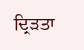ਦ੍ਰਿੜਤਾ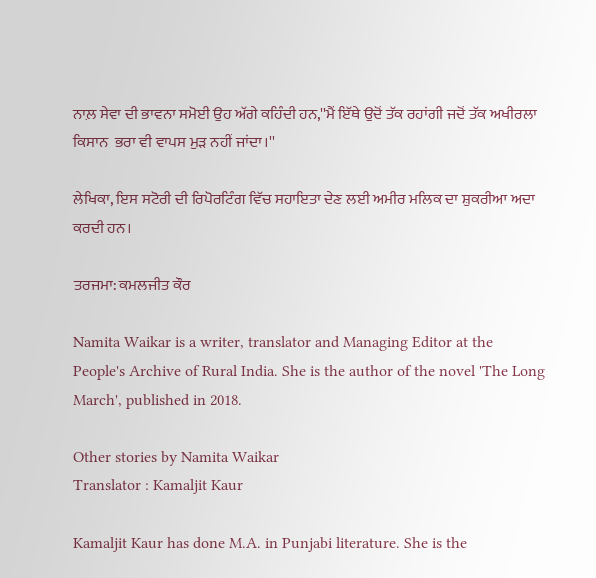ਨਾਲ਼ ਸੇਵਾ ਦੀ ਭਾਵਨਾ ਸਮੋਈ ਉਹ ਅੱਗੇ ਕਹਿੰਦੀ ਹਨ,''ਮੈਂ ਇੱਥੇ ਉਦੋਂ ਤੱਕ ਰਹਾਂਗੀ ਜਦੋਂ ਤੱਕ ਅਖੀਰਲਾ ਕਿਸਾਨ  ਭਰਾ ਵੀ ਵਾਪਸ ਮੁੜ ਨਹੀਂ ਜਾਂਦਾ।''

ਲੇਖਿਕਾ, ਇਸ ਸਟੋਰੀ ਦੀ ਰਿਪੋਰਟਿੰਗ ਵਿੱਚ ਸਹਾਇਤਾ ਦੇਣ ਲਈ ਅਮੀਰ ਮਲਿਕ ਦਾ ਸ਼ੁਕਰੀਆ ਅਦਾ ਕਰਦੀ ਹਨ।

ਤਰਜਮਾ: ਕਮਲਜੀਤ ਕੌਰ

Namita Waikar is a writer, translator and Managing Editor at the People's Archive of Rural India. She is the author of the novel 'The Long March', published in 2018.

Other stories by Namita Waikar
Translator : Kamaljit Kaur

Kamaljit Kaur has done M.A. in Punjabi literature. She is the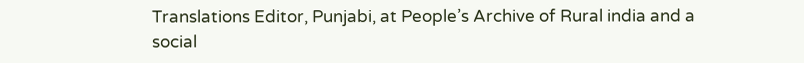Translations Editor, Punjabi, at People’s Archive of Rural india and a social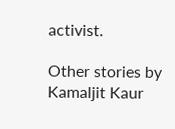activist.

Other stories by Kamaljit Kaur